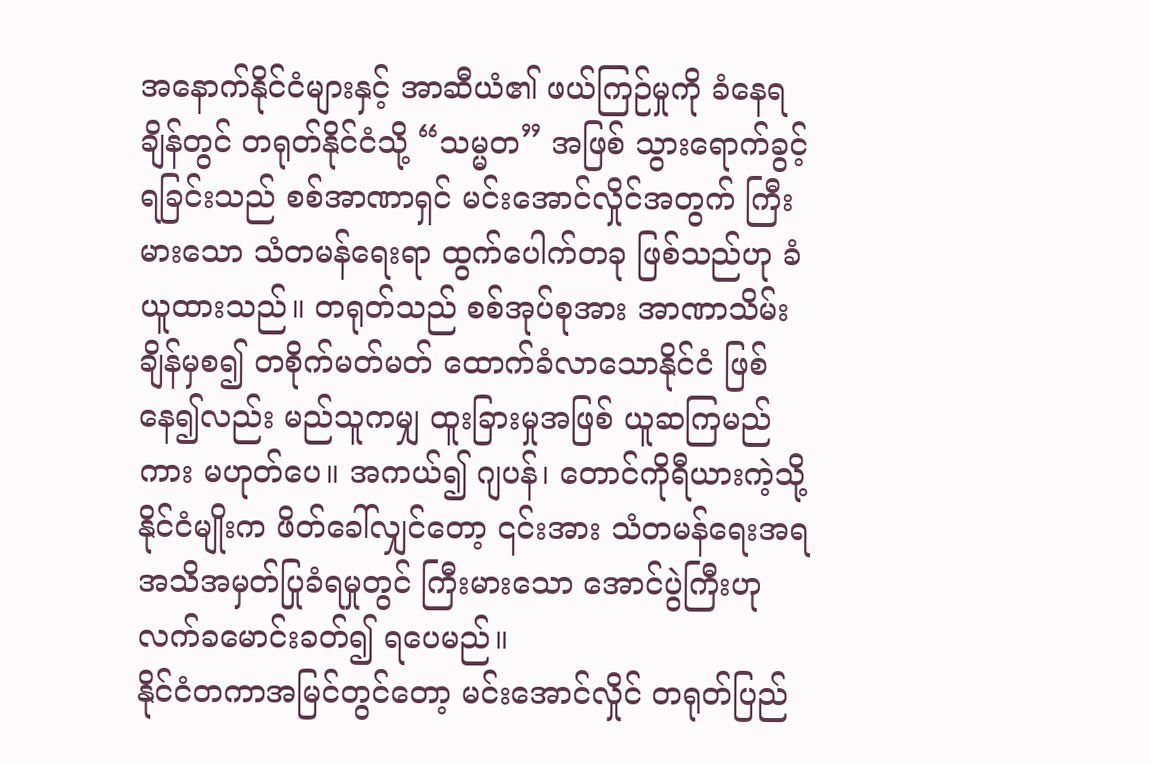အနောက်နိုင်ငံများနှင့် အာဆီယံ၏ ဖယ်ကြဉ်မှုကို ခံနေရချိန်တွင် တရုတ်နိုင်ငံသို့ “သမ္မတ” အဖြစ် သွားရောက်ခွင့်ရခြင်းသည် စစ်အာဏာရှင် မင်းအောင်လှိုင်အတွက် ကြီးမားသော သံတမန်ရေးရာ ထွက်ပေါက်တခု ဖြစ်သည်ဟု ခံယူထားသည်။ တရုတ်သည် စစ်အုပ်စုအား အာဏာသိမ်းချိန်မှစ၍ တစိုက်မတ်မတ် ထောက်ခံလာသောနိုင်ငံ ဖြစ်နေ၍လည်း မည်သူကမျှ ထူးခြားမှုအဖြစ် ယူဆကြမည်ကား မဟုတ်ပေ။ အကယ်၍ ဂျပန်၊ တောင်ကိုရီယားကဲ့သို့ နိုင်ငံမျိုးက ဖိတ်ခေါ်လျှင်တော့ ၎င်းအား သံတမန်ရေးအရ အသိအမှတ်ပြုခံရမှုတွင် ကြီးမားသော အောင်ပွဲကြီးဟု လက်ခမောင်းခတ်၍ ရပေမည်။
နိုင်ငံတကာအမြင်တွင်တော့ မင်းအောင်လှိုင် တရုတ်ပြည်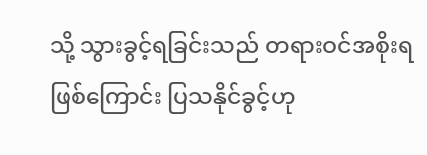သို့ သွားခွင့်ရခြင်းသည် တရားဝင်အစိုးရ ဖြစ်ကြောင်း ပြသနိုင်ခွင့်ဟု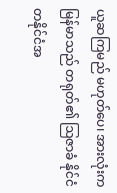ယူဆကြမည် မဟုတ်ပေ၊ အားလုံးက မြန်မာသည် တရုတ်၏ ဩဇာခံ နိုင်ငံတနိုင်ငံအ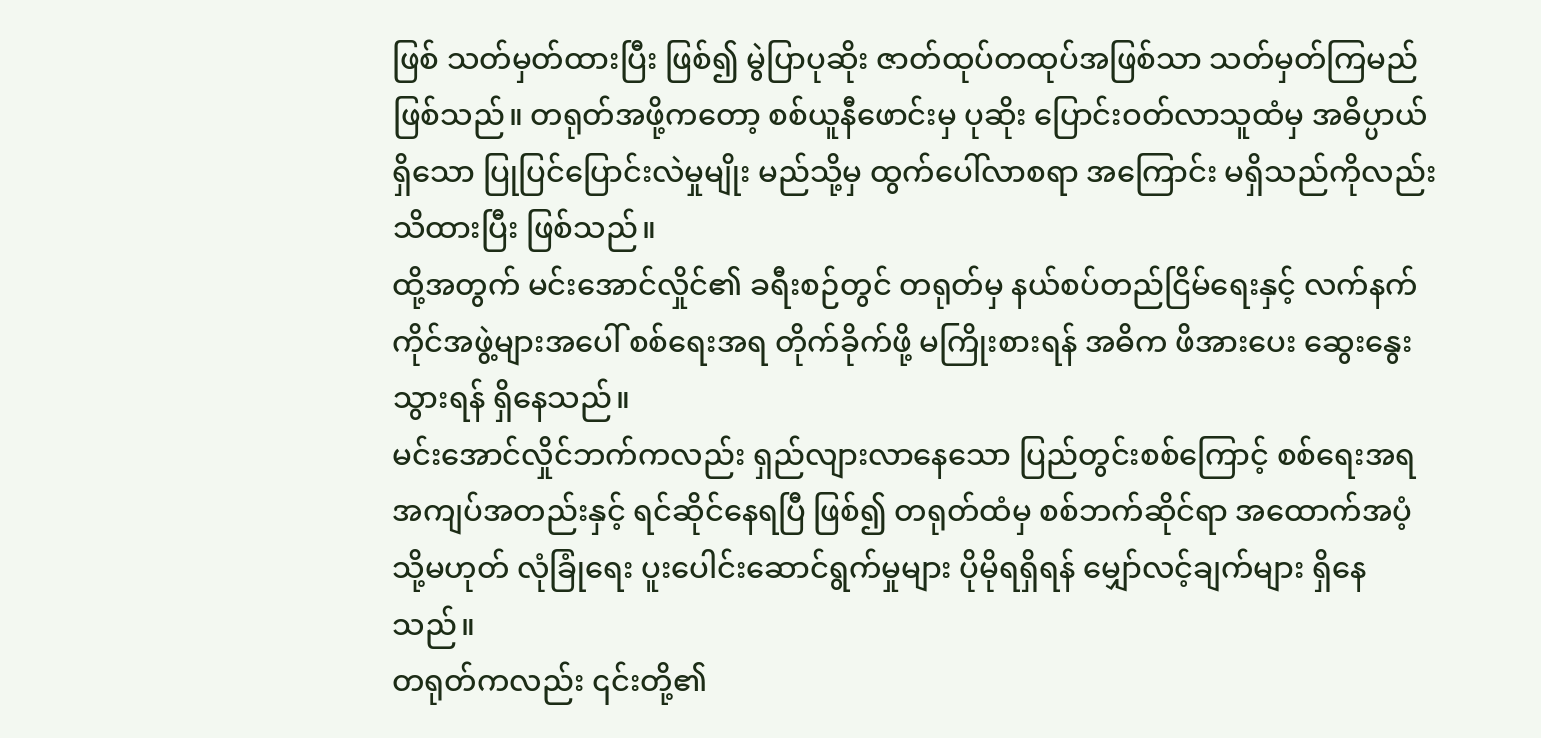ဖြစ် သတ်မှတ်ထားပြီး ဖြစ်၍ မွဲပြာပုဆိုး ဇာတ်ထုပ်တထုပ်အဖြစ်သာ သတ်မှတ်ကြမည် ဖြစ်သည်။ တရုတ်အဖို့ကတော့ စစ်ယူနီဖောင်းမှ ပုဆိုး ပြောင်းဝတ်လာသူထံမှ အဓိပ္ပာယ်ရှိသော ပြုပြင်ပြောင်းလဲမှုမျိုး မည်သို့မှ ထွက်ပေါ်လာစရာ အကြောင်း မရှိသည်ကိုလည်း သိထားပြီး ဖြစ်သည်။
ထို့အတွက် မင်းအောင်လှိုင်၏ ခရီးစဉ်တွင် တရုတ်မှ နယ်စပ်တည်ငြိမ်ရေးနှင့် လက်နက်ကိုင်အဖွဲ့များအပေါ် စစ်ရေးအရ တိုက်ခိုက်ဖို့ မကြိုးစားရန် အဓိက ဖိအားပေး ဆွေးနွေးသွားရန် ရှိနေသည်။
မင်းအောင်လှိုင်ဘက်ကလည်း ရှည်လျားလာနေသော ပြည်တွင်းစစ်ကြောင့် စစ်ရေးအရ အကျပ်အတည်းနှင့် ရင်ဆိုင်နေရပြီ ဖြစ်၍ တရုတ်ထံမှ စစ်ဘက်ဆိုင်ရာ အထောက်အပံ့ သို့မဟုတ် လုံခြုံရေး ပူးပေါင်းဆောင်ရွက်မှုများ ပိုမိုရရှိရန် မျှော်လင့်ချက်များ ရှိနေသည်။
တရုတ်ကလည်း ၎င်းတို့၏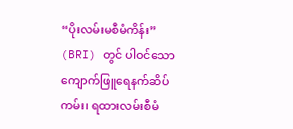“ပိုးလမ်းမစီမံကိန်း” (BRI) တွင် ပါဝင်သော ကျောက်ဖြူရေနက်ဆိပ်ကမ်း၊ ရထားလမ်းစီမံ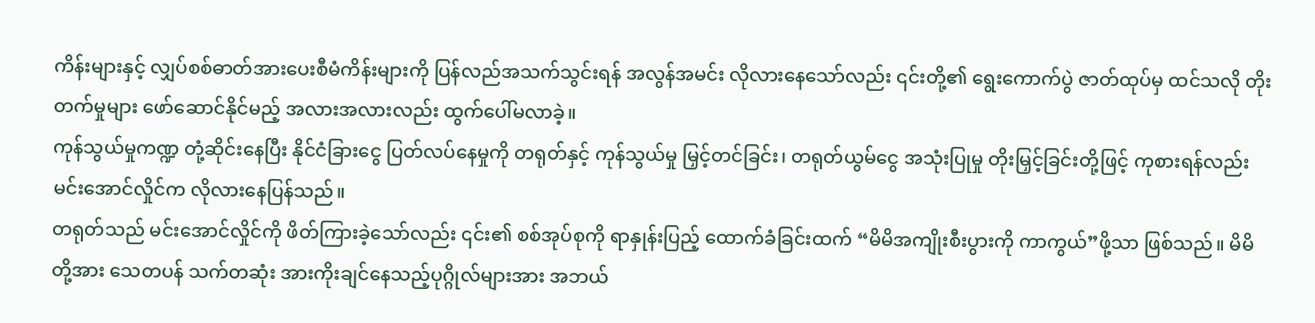ကိန်းများနှင့် လျှပ်စစ်ဓာတ်အားပေးစီမံကိန်းများကို ပြန်လည်အသက်သွင်းရန် အလွန်အမင်း လိုလားနေသော်လည်း ၎င်းတို့၏ ရွေးကောက်ပွဲ ဇာတ်ထုပ်မှ ထင်သလို တိုးတက်မှုများ ဖော်ဆောင်နိုင်မည့် အလားအလားလည်း ထွက်ပေါ်မလာခဲ့။
ကုန်သွယ်မှုကဏ္ဍ တုံ့ဆိုင်းနေပြီး နိုင်ငံခြားငွေ ပြတ်လပ်နေမှုကို တရုတ်နှင့် ကုန်သွယ်မှု မြှင့်တင်ခြင်း၊ တရုတ်ယွမ်ငွေ အသုံးပြုမှု တိုးမြှင့်ခြင်းတို့ဖြင့် ကုစားရန်လည်း မင်းအောင်လှိုင်က လိုလားနေပြန်သည်။
တရုတ်သည် မင်းအောင်လှိုင်ကို ဖိတ်ကြားခဲ့သော်လည်း ၎င်း၏ စစ်အုပ်စုကို ရာနှုန်းပြည့် ထောက်ခံခြင်းထက် “မိမိအကျိုးစီးပွားကို ကာကွယ်”ဖို့သာ ဖြစ်သည်။ မိမိတို့အား သေတပန် သက်တဆုံး အားကိုးချင်နေသည့်ပုဂ္ဂိုလ်များအား အဘယ်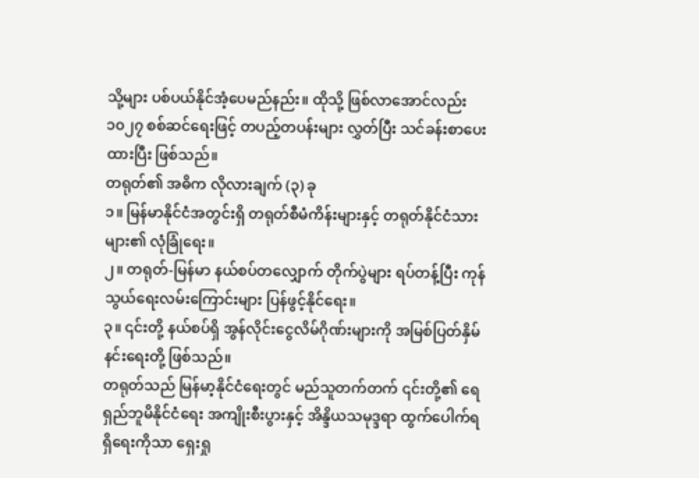သို့များ ပစ်ပယ်နိုင်အံ့ပေမည်နည်း။ ထိုသို့ ဖြစ်လာအောင်လည်း ၁၀၂၇ စစ်ဆင်ရေးဖြင့် တပည့်တပန်းများ လွှတ်ပြီး သင်ခန်းစာပေးထားပြီး ဖြစ်သည်။
တရုတ်၏ အဓိက လိုလားချက် (၃) ခု
၁။ မြန်မာနိုင်ငံအတွင်းရှိ တရုတ်စီမံကိန်းများနှင့် တရုတ်နိုင်ငံသားများ၏ လုံခြုံရေး။
၂။ တရုတ်-မြန်မာ နယ်စပ်တလျှောက် တိုက်ပွဲများ ရပ်တန့်ပြီး ကုန်သွယ်ရေးလမ်းကြောင်းများ ပြန်ဖွင့်နိုင်ရေး။
၃။ ၎င်းတို့ နယ်စပ်ရှိ အွန်လိုင်းငွေလိမ်ဂိုဏ်းများကို အမြစ်ပြတ်နှိမ်နင်းရေးတို့ ဖြစ်သည်။
တရုတ်သည် မြန်မာ့နိုင်ငံရေးတွင် မည်သူတက်တက် ၎င်းတို့၏ ရေရှည်ဘူမိနိုင်ငံရေး အကျိုးစီးပွားနှင့် အိန္ဒိယသမုဒ္ဒရာ ထွက်ပေါက်ရရှိရေးကိုသာ ရှေးရှု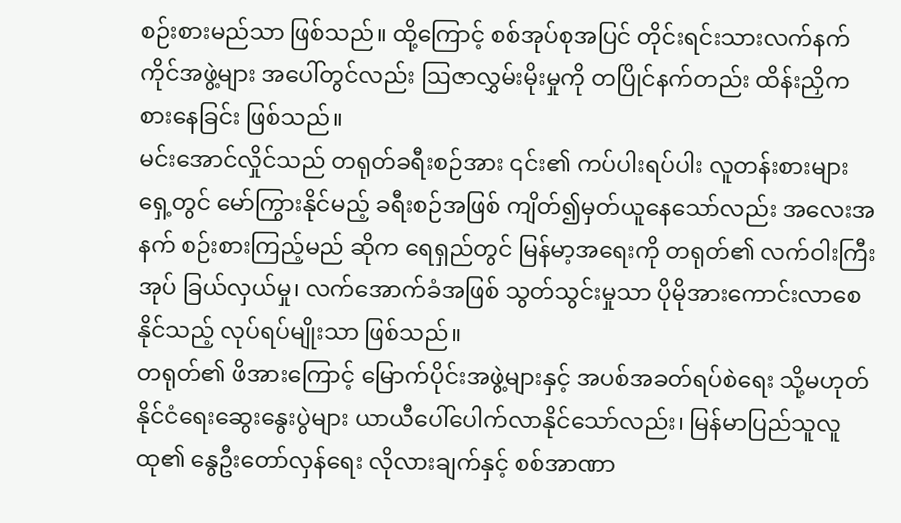စဉ်းစားမည်သာ ဖြစ်သည်။ ထို့ကြောင့် စစ်အုပ်စုအပြင် တိုင်းရင်းသားလက်နက်ကိုင်အဖွဲ့များ အပေါ်တွင်လည်း ဩဇာလွှမ်းမိုးမှုကို တပြိုင်နက်တည်း ထိန်းညှိကစားနေခြင်း ဖြစ်သည်။
မင်းအောင်လှိုင်သည် တရုတ်ခရီးစဉ်အား ၎င်း၏ ကပ်ပါးရပ်ပါး လူတန်းစားများရှေ့တွင် မော်ကြွားနိုင်မည့် ခရီးစဉ်အဖြစ် ကျိတ်၍မှတ်ယူနေသော်လည်း အလေးအနက် စဉ်းစားကြည့်မည် ဆိုက ရေရှည်တွင် မြန်မာ့အရေးကို တရုတ်၏ လက်ဝါးကြီးအုပ် ခြယ်လှယ်မှု၊ လက်အောက်ခံအဖြစ် သွတ်သွင်းမှုသာ ပိုမိုအားကောင်းလာစေနိုင်သည့် လုပ်ရပ်မျိုးသာ ဖြစ်သည်။
တရုတ်၏ ဖိအားကြောင့် မြောက်ပိုင်းအဖွဲ့များနှင့် အပစ်အခတ်ရပ်စဲရေး သို့မဟုတ် နိုင်ငံရေးဆွေးနွေးပွဲများ ယာယီပေါ်ပေါက်လာနိုင်သော်လည်း၊ မြန်မာပြည်သူလူထု၏ နွေဦးတော်လှန်ရေး လိုလားချက်နှင့် စစ်အာဏာ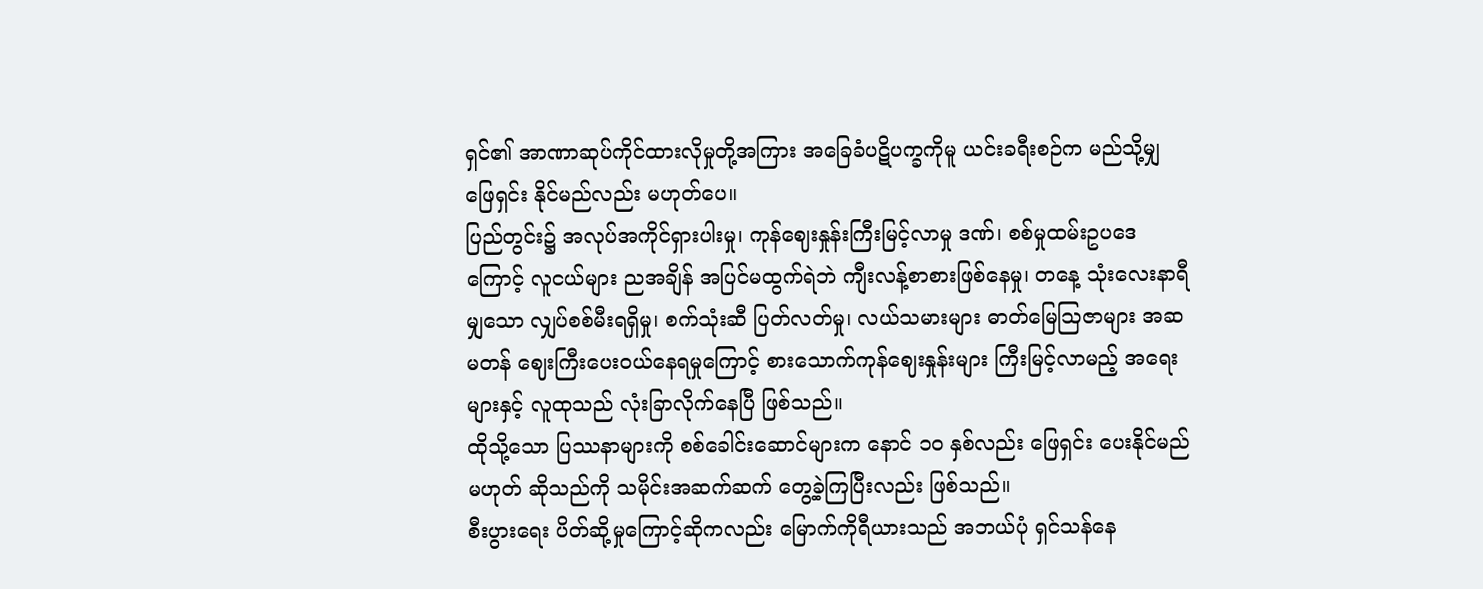ရှင်၏ အာဏာဆုပ်ကိုင်ထားလိုမှုတို့အကြား အခြေခံပဋိပက္ခကိုမူ ယင်းခရီးစဉ်က မည်သို့မျှ ဖြေရှင်း နိုင်မည်လည်း မဟုတ်ပေ။
ပြည်တွင်း၌ အလုပ်အကိုင်ရှားပါးမှု၊ ကုန်ဈေးနှုန်းကြီးမြင့်လာမှု ဒဏ်၊ စစ်မှုထမ်းဥပဒေကြောင့် လူငယ်များ ညအချိန် အပြင်မထွက်ရဲဘဲ ကျီးလန့်စာစားဖြစ်နေမှု၊ တနေ့ သုံးလေးနာရီမျှသော လျှပ်စစ်မီးရရှိမှု၊ စက်သုံးဆီ ပြတ်လတ်မှု၊ လယ်သမားများ ဓာတ်မြေဩဇာများ အဆမတန် ဈေးကြီးပေးဝယ်နေရမှုကြောင့် စားသောက်ကုန်ဈေးနှုန်းများ ကြီးမြင့်လာမည့် အရေးများနှင့် လူထုသည် လုံးခြာလိုက်နေပြီ ဖြစ်သည်။
ထိုသို့သော ပြဿနာများကို စစ်ခေါင်းဆောင်များက နောင် ၁၀ နှစ်လည်း ဖြေရှင်း ပေးနိုင်မည် မဟုတ် ဆိုသည်ကို သမိုင်းအဆက်ဆက် တွေ့ခဲ့ကြပြီးလည်း ဖြစ်သည်။
စီးပွားရေး ပိတ်ဆို့မှုကြောင့်ဆိုကလည်း မြောက်ကိုရီယားသည် အဘယ်ပုံ ရှင်သန်နေ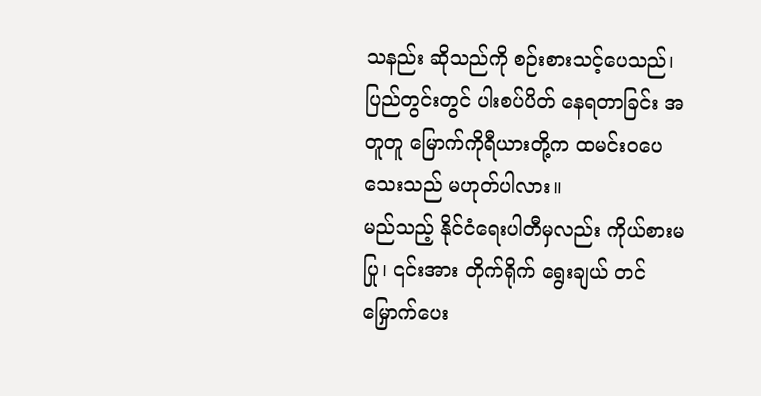သနည်း ဆိုသည်ကို စဉ်းစားသင့်ပေသည်၊ ပြည်တွင်းတွင် ပါးစပ်ပိတ် နေရတာခြင်း အတူတူ မြောက်ကိုရီယားတို့က ထမင်းဝပေသေးသည် မဟုတ်ပါလား။
မည်သည့် နိုင်ငံရေးပါတီမှလည်း ကိုယ်စားမပြု၊ ၎င်းအား တိုက်ရိုက် ရွေးချယ် တင်မြှောက်ပေး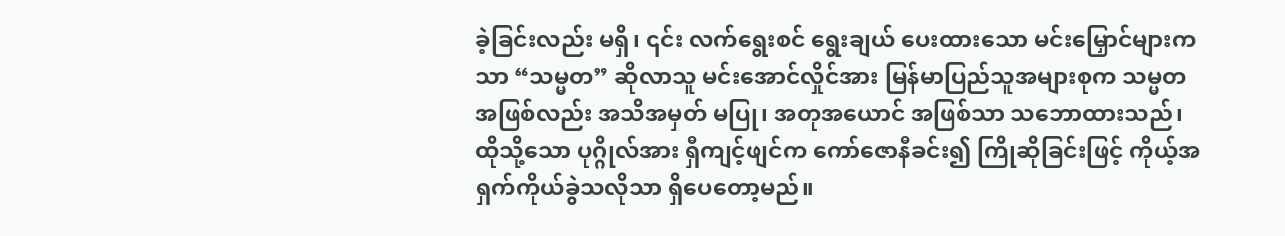ခဲ့ခြင်းလည်း မရှိ၊ ၎င်း လက်ရွေးစင် ရွေးချယ် ပေးထားသော မင်းမြှောင်များကသာ “သမ္မတ” ဆိုလာသူ မင်းအောင်လှိုင်အား မြန်မာပြည်သူအများစုက သမ္မတ အဖြစ်လည်း အသိအမှတ် မပြု၊ အတုအယောင် အဖြစ်သာ သဘောထားသည်၊ ထိုသို့သော ပုဂ္ဂိုလ်အား ရှီကျင့်ဖျင်က ကော်ဇောနီခင်း၍ ကြိုဆိုခြင်းဖြင့် ကိုယ့်အရှက်ကိုယ်ခွဲသလိုသာ ရှိပေတော့မည်။